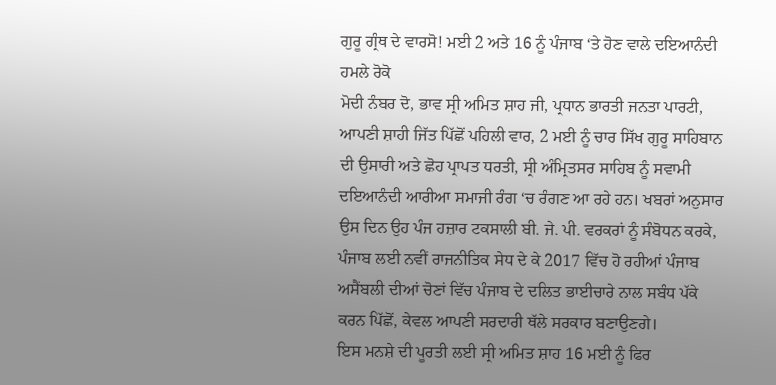ਗੁਰੂ ਗ੍ਰੰਥ ਦੇ ਵਾਰਸੋ! ਮਈ 2 ਅਤੇ 16 ਨੂੰ ਪੰਜਾਬ ‘ਤੇ ਹੋਣ ਵਾਲੇ ਦਇਆਨੰਦੀ ਹਮਲੇ ਰੋਕੋ
ਮੋਦੀ ਨੰਬਰ ਦੋ, ਭਾਵ ਸ੍ਰੀ ਅਮਿਤ ਸ਼ਾਹ ਜੀ, ਪ੍ਰਧਾਨ ਭਾਰਤੀ ਜਨਤਾ ਪਾਰਟੀ, ਆਪਣੀ ਸ਼ਾਹੀ ਜਿੱਤ ਪਿੱਛੋਂ ਪਹਿਲੀ ਵਾਰ, 2 ਮਈ ਨੂੰ ਚਾਰ ਸਿੱਖ ਗੁਰੂ ਸਾਹਿਬਾਨ ਦੀ ਉਸਾਰੀ ਅਤੇ ਛੋਹ ਪ੍ਰਾਪਤ ਧਰਤੀ, ਸ੍ਰੀ ਅੰਮ੍ਰਿਤਸਰ ਸਾਹਿਬ ਨੂੰ ਸਵਾਮੀ ਦਇਆਨੰਦੀ ਆਰੀਆ ਸਮਾਜੀ ਰੰਗ ‘ਚ ਰੰਗਣ ਆ ਰਹੇ ਹਨ। ਖਬਰਾਂ ਅਨੁਸਾਰ ਉਸ ਦਿਨ ਉਹ ਪੰਜ ਹਜ਼ਾਰ ਟਕਸਾਲੀ ਬੀ. ਜੇ. ਪੀ. ਵਰਕਰਾਂ ਨੂੰ ਸੰਬੋਧਨ ਕਰਕੇ, ਪੰਜਾਬ ਲਈ ਨਵੀਂ ਰਾਜਨੀਤਿਕ ਸੇਧ ਦੇ ਕੇ 2017 ਵਿੱਚ ਹੋ ਰਹੀਆਂ ਪੰਜਾਬ ਅਸੈਂਬਲੀ ਦੀਆਂ ਚੋਣਾਂ ਵਿੱਚ ਪੰਜਾਬ ਦੇ ਦਲਿਤ ਭਾਈਚਾਰੇ ਨਾਲ ਸਬੰਧ ਪੱਕੇ ਕਰਨ ਪਿੱਛੋਂ, ਕੇਵਲ ਆਪਣੀ ਸਰਦਾਰੀ ਥੱਲੇ ਸਰਕਾਰ ਬਣਾਉਣਗੇ।
ਇਸ ਮਨਸ਼ੇ ਦੀ ਪੂਰਤੀ ਲਈ ਸ੍ਰੀ ਅਮਿਤ ਸ਼ਾਹ 16 ਮਈ ਨੂੰ ਫਿਰ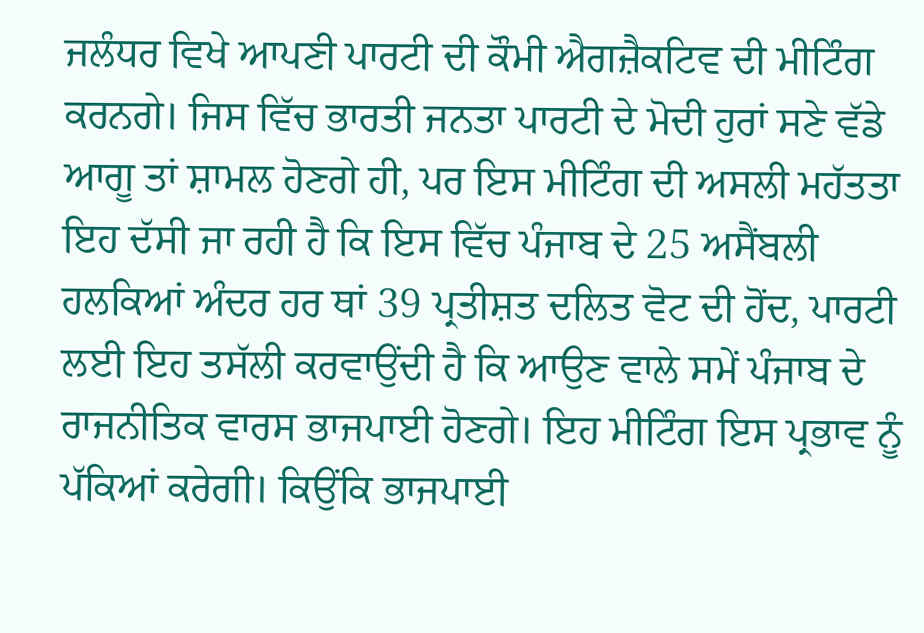ਜਲੰਧਰ ਵਿਖੇ ਆਪਣੀ ਪਾਰਟੀ ਦੀ ਕੌਮੀ ਐਗਜ਼ੈਕਟਿਵ ਦੀ ਮੀਟਿੰਗ ਕਰਨਗੇ। ਜਿਸ ਵਿੱਚ ਭਾਰਤੀ ਜਨਤਾ ਪਾਰਟੀ ਦੇ ਮੋਦੀ ਹੁਰਾਂ ਸਣੇ ਵੱਡੇ ਆਗੂ ਤਾਂ ਸ਼ਾਮਲ ਹੋਣਗੇ ਹੀ, ਪਰ ਇਸ ਮੀਟਿੰਗ ਦੀ ਅਸਲੀ ਮਹੱਤਤਾ ਇਹ ਦੱਸੀ ਜਾ ਰਹੀ ਹੈ ਕਿ ਇਸ ਵਿੱਚ ਪੰਜਾਬ ਦੇ 25 ਅਸੈਂਬਲੀ ਹਲਕਿਆਂ ਅੰਦਰ ਹਰ ਥਾਂ 39 ਪ੍ਰਤੀਸ਼ਤ ਦਲਿਤ ਵੋਟ ਦੀ ਹੋਂਦ, ਪਾਰਟੀ ਲਈ ਇਹ ਤਸੱਲੀ ਕਰਵਾਉਂਦੀ ਹੈ ਕਿ ਆਉਣ ਵਾਲੇ ਸਮੇਂ ਪੰਜਾਬ ਦੇ ਰਾਜਨੀਤਿਕ ਵਾਰਸ ਭਾਜਪਾਈ ਹੋਣਗੇ। ਇਹ ਮੀਟਿੰਗ ਇਸ ਪ੍ਰਭਾਵ ਨੂੰ ਪੱਕਿਆਂ ਕਰੇਗੀ। ਕਿਉਂਕਿ ਭਾਜਪਾਈ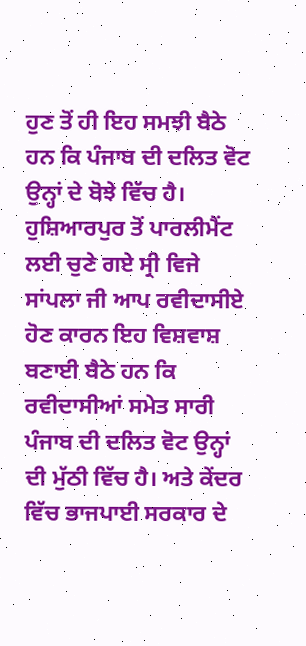ਹੁਣ ਤੋਂ ਹੀ ਇਹ ਸਮਝੀ ਬੈਠੇ ਹਨ ਕਿ ਪੰਜਾਬ ਦੀ ਦਲਿਤ ਵੋਟ ਉਨ੍ਹਾਂ ਦੇ ਬੋਝੇ ਵਿੱਚ ਹੈ। ਹੁਸ਼ਿਆਰਪੁਰ ਤੋਂ ਪਾਰਲੀਮੈਂਟ ਲਈ ਚੁਣੇ ਗਏ ਸ੍ਰੀ ਵਿਜੇ ਸਾਂਪਲਾ ਜੀ ਆਪ ਰਵੀਦਾਸੀਏ ਹੋਣ ਕਾਰਨ ਇਹ ਵਿਸ਼ਵਾਸ਼ ਬਣਾਈ ਬੈਠੇ ਹਨ ਕਿ ਰਵੀਦਾਸੀਆਂ ਸਮੇਤ ਸਾਰੀ ਪੰਜਾਬ ਦੀ ਦਲਿਤ ਵੋਟ ਉਨ੍ਹਾਂ ਦੀ ਮੁੱਠੀ ਵਿੱਚ ਹੈ। ਅਤੇ ਕੇਂਦਰ ਵਿੱਚ ਭਾਜਪਾਈ ਸਰਕਾਰ ਦੇ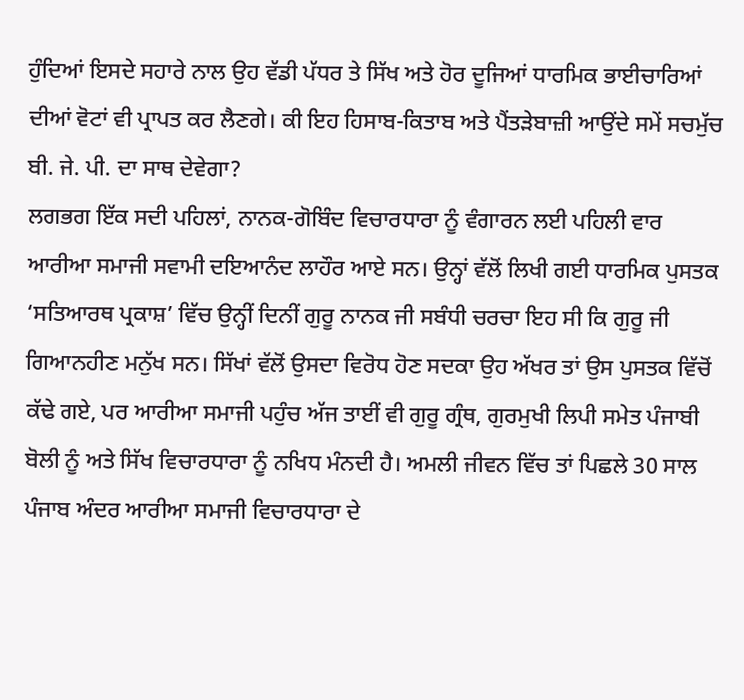ਹੁੰਦਿਆਂ ਇਸਦੇ ਸਹਾਰੇ ਨਾਲ ਉਹ ਵੱਡੀ ਪੱਧਰ ਤੇ ਸਿੱਖ ਅਤੇ ਹੋਰ ਦੂਜਿਆਂ ਧਾਰਮਿਕ ਭਾਈਚਾਰਿਆਂ ਦੀਆਂ ਵੋਟਾਂ ਵੀ ਪ੍ਰਾਪਤ ਕਰ ਲੈਣਗੇ। ਕੀ ਇਹ ਹਿਸਾਬ-ਕਿਤਾਬ ਅਤੇ ਪੈਂਤੜੇਬਾਜ਼ੀ ਆਉਂਦੇ ਸਮੇਂ ਸਚਮੁੱਚ ਬੀ. ਜੇ. ਪੀ. ਦਾ ਸਾਥ ਦੇਵੇਗਾ?
ਲਗਭਗ ਇੱਕ ਸਦੀ ਪਹਿਲਾਂ, ਨਾਨਕ-ਗੋਬਿੰਦ ਵਿਚਾਰਧਾਰਾ ਨੂੰ ਵੰਗਾਰਨ ਲਈ ਪਹਿਲੀ ਵਾਰ ਆਰੀਆ ਸਮਾਜੀ ਸਵਾਮੀ ਦਇਆਨੰਦ ਲਾਹੌਰ ਆਏ ਸਨ। ਉਨ੍ਹਾਂ ਵੱਲੋਂ ਲਿਖੀ ਗਈ ਧਾਰਮਿਕ ਪੁਸਤਕ ‘ਸਤਿਆਰਥ ਪ੍ਰਕਾਸ਼’ ਵਿੱਚ ਉਨ੍ਹੀਂ ਦਿਨੀਂ ਗੁਰੂ ਨਾਨਕ ਜੀ ਸਬੰਧੀ ਚਰਚਾ ਇਹ ਸੀ ਕਿ ਗੁਰੂ ਜੀ ਗਿਆਨਹੀਣ ਮਨੁੱਖ ਸਨ। ਸਿੱਖਾਂ ਵੱਲੋਂ ਉਸਦਾ ਵਿਰੋਧ ਹੋਣ ਸਦਕਾ ਉਹ ਅੱਖਰ ਤਾਂ ਉਸ ਪੁਸਤਕ ਵਿੱਚੋਂ ਕੱਢੇ ਗਏ, ਪਰ ਆਰੀਆ ਸਮਾਜੀ ਪਹੁੰਚ ਅੱਜ ਤਾਈਂ ਵੀ ਗੁਰੂ ਗ੍ਰੰਥ, ਗੁਰਮੁਖੀ ਲਿਪੀ ਸਮੇਤ ਪੰਜਾਬੀ ਬੋਲੀ ਨੂੰ ਅਤੇ ਸਿੱਖ ਵਿਚਾਰਧਾਰਾ ਨੂੰ ਨਖਿਧ ਮੰਨਦੀ ਹੈ। ਅਮਲੀ ਜੀਵਨ ਵਿੱਚ ਤਾਂ ਪਿਛਲੇ 30 ਸਾਲ ਪੰਜਾਬ ਅੰਦਰ ਆਰੀਆ ਸਮਾਜੀ ਵਿਚਾਰਧਾਰਾ ਦੇ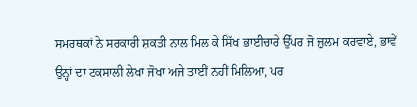ਸਮਰਥਕਾਂ ਨੇ ਸਰਕਾਰੀ ਸ਼ਕਤੀ ਨਾਲ ਮਿਲ ਕੇ ਸਿੱਖ ਭਾਈਚਾਰੇ ਉੱਪਰ ਜੋ ਜ਼ੁਲਮ ਕਰਵਾਏ, ਭਾਵੇਂ ਉਨ੍ਹਾਂ ਦਾ ਟਕਸਾਲੀ ਲੇਖਾ ਜੋਖਾ ਅਜੇ ਤਾਈਂ ਨਹੀਂ ਮਿਲਿਆ, ਪਰ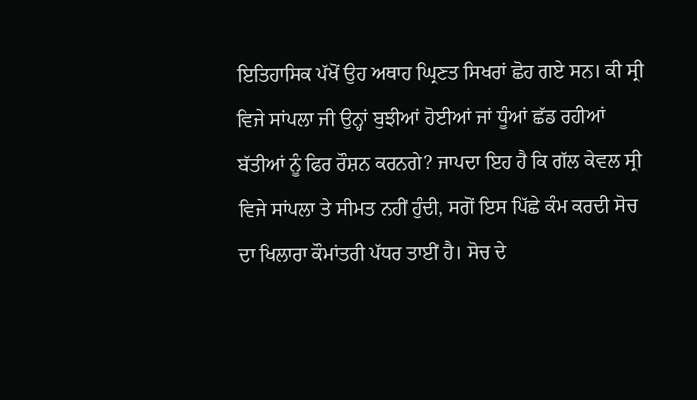ਇਤਿਹਾਸਿਕ ਪੱਖੋਂ ਉਹ ਅਥਾਹ ਘ੍ਰਿਣਤ ਸਿਖਰਾਂ ਛੋਹ ਗਏ ਸਨ। ਕੀ ਸ੍ਰੀ ਵਿਜੇ ਸਾਂਪਲਾ ਜੀ ਉਨ੍ਹਾਂ ਬੁਝੀਆਂ ਹੋਈਆਂ ਜਾਂ ਧੂੰਆਂ ਛੱਡ ਰਹੀਆਂ ਬੱਤੀਆਂ ਨੂੰ ਫਿਰ ਰੌਸ਼ਨ ਕਰਨਗੇ? ਜਾਪਦਾ ਇਹ ਹੈ ਕਿ ਗੱਲ ਕੇਵਲ ਸ੍ਰੀ ਵਿਜੇ ਸਾਂਪਲਾ ਤੇ ਸੀਮਤ ਨਹੀਂ ਹੁੰਦੀ, ਸਗੋਂ ਇਸ ਪਿੱਛੇ ਕੰਮ ਕਰਦੀ ਸੋਚ ਦਾ ਖਿਲਾਰਾ ਕੌਮਾਂਤਰੀ ਪੱਧਰ ਤਾਈਂ ਹੈ। ਸੋਚ ਦੇ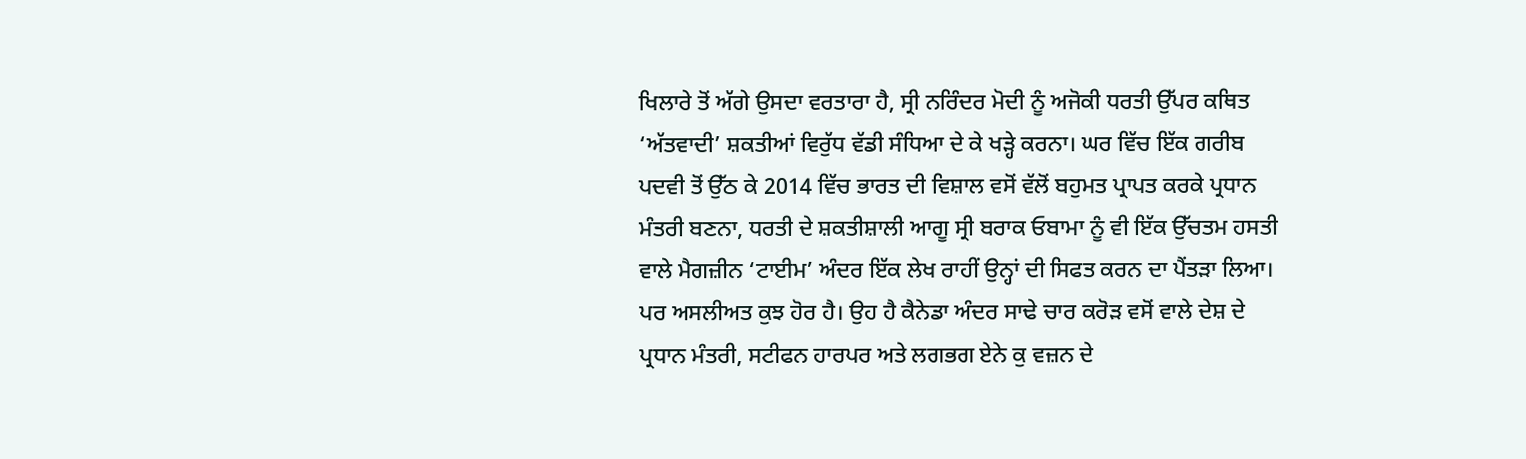ਖਿਲਾਰੇ ਤੋਂ ਅੱਗੇ ਉਸਦਾ ਵਰਤਾਰਾ ਹੈ, ਸ੍ਰੀ ਨਰਿੰਦਰ ਮੋਦੀ ਨੂੰ ਅਜੋਕੀ ਧਰਤੀ ਉੱਪਰ ਕਥਿਤ ‘ਅੱਤਵਾਦੀ’ ਸ਼ਕਤੀਆਂ ਵਿਰੁੱਧ ਵੱਡੀ ਸੰਧਿਆ ਦੇ ਕੇ ਖੜ੍ਹੇ ਕਰਨਾ। ਘਰ ਵਿੱਚ ਇੱਕ ਗਰੀਬ ਪਦਵੀ ਤੋਂ ਉੱਠ ਕੇ 2014 ਵਿੱਚ ਭਾਰਤ ਦੀ ਵਿਸ਼ਾਲ ਵਸੋਂ ਵੱਲੋਂ ਬਹੁਮਤ ਪ੍ਰਾਪਤ ਕਰਕੇ ਪ੍ਰਧਾਨ ਮੰਤਰੀ ਬਣਨਾ, ਧਰਤੀ ਦੇ ਸ਼ਕਤੀਸ਼ਾਲੀ ਆਗੂ ਸ੍ਰੀ ਬਰਾਕ ਓਬਾਮਾ ਨੂੰ ਵੀ ਇੱਕ ਉੱਚਤਮ ਹਸਤੀ ਵਾਲੇ ਮੈਗਜ਼ੀਨ ‘ਟਾਈਮ’ ਅੰਦਰ ਇੱਕ ਲੇਖ ਰਾਹੀਂ ਉਨ੍ਹਾਂ ਦੀ ਸਿਫਤ ਕਰਨ ਦਾ ਪੈਂਤੜਾ ਲਿਆ। ਪਰ ਅਸਲੀਅਤ ਕੁਝ ਹੋਰ ਹੈ। ਉਹ ਹੈ ਕੈਨੇਡਾ ਅੰਦਰ ਸਾਢੇ ਚਾਰ ਕਰੋੜ ਵਸੋਂ ਵਾਲੇ ਦੇਸ਼ ਦੇ ਪ੍ਰਧਾਨ ਮੰਤਰੀ, ਸਟੀਫਨ ਹਾਰਪਰ ਅਤੇ ਲਗਭਗ ਏਨੇ ਕੁ ਵਜ਼ਨ ਦੇ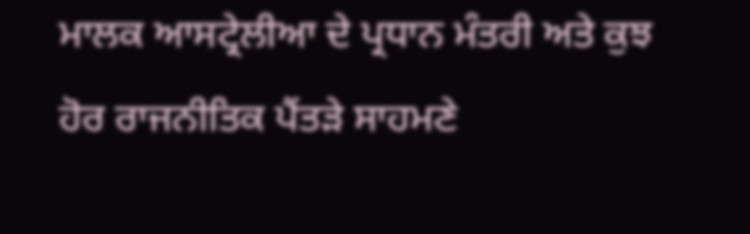ਮਾਲਕ ਆਸਟ੍ਰੇਲੀਆ ਦੇ ਪ੍ਰਧਾਨ ਮੰਤਰੀ ਅਤੇ ਕੁਝ ਹੋਰ ਰਾਜਨੀਤਿਕ ਪੈਂਤੜੇ ਸਾਹਮਣੇ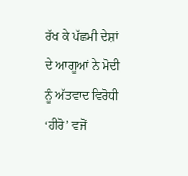ਰੱਖ ਕੇ ਪੱਛਮੀ ਦੇਸ਼ਾਂ ਦੇ ਆਗੂਆਂ ਨੇ ਮੋਦੀ ਨੂੰ ਅੱਤਵਾਦ ਵਿਰੋਧੀ ‘ਹੀਰੋ’ ਵਜੋਂ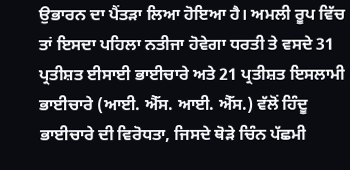ਉਭਾਰਨ ਦਾ ਪੈਂਤੜਾ ਲਿਆ ਹੋਇਆ ਹੈ। ਅਮਲੀ ਰੂਪ ਵਿੱਚ ਤਾਂ ਇਸਦਾ ਪਹਿਲਾ ਨਤੀਜਾ ਹੋਵੇਗਾ ਧਰਤੀ ਤੇ ਵਸਦੇ 31 ਪ੍ਰਤੀਸ਼ਤ ਈਸਾਈ ਭਾਈਚਾਰੇ ਅਤੇ 21 ਪ੍ਰਤੀਸ਼ਤ ਇਸਲਾਮੀ ਭਾਈਚਾਰੇ (ਆਈ. ਐੱਸ. ਆਈ. ਐੱਸ.) ਵੱਲੋਂ ਹਿੰਦੂ ਭਾਈਚਾਰੇ ਦੀ ਵਿਰੋਧਤਾ, ਜਿਸਦੇ ਥੋੜੇ ਚਿੰਨ ਪੱਛਮੀ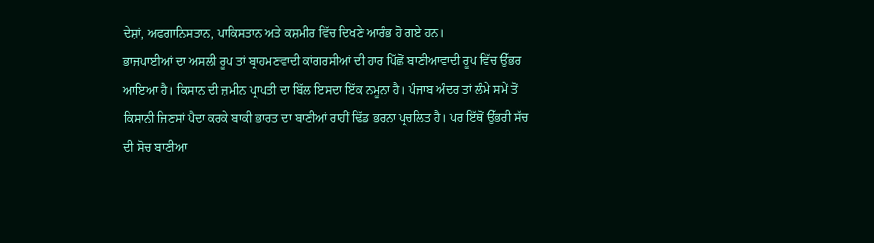ਦੇਸ਼ਾਂ, ਅਫਗਾਨਿਸਤਾਨ, ਪਾਕਿਸਤਾਨ ਅਤੇ ਕਸ਼ਮੀਰ ਵਿੱਚ ਦਿਖਣੇ ਆਰੰਭ ਹੋ ਗਏ ਹਨ।
ਭਾਜਪਾਈਆਂ ਦਾ ਅਸਲੀ ਰੂਪ ਤਾਂ ਬ੍ਰਾਹਮਣਵਾਦੀ ਕਾਂਗਰਸੀਆਂ ਦੀ ਹਾਰ ਪਿੱਛੋਂ ਬਾਣੀਆਵਾਦੀ ਰੂਪ ਵਿੱਚ ਉੱਭਰ ਆਇਆ ਹੈ। ਕਿਸਾਨ ਦੀ ਜ਼ਮੀਨ ਪ੍ਰਾਪਤੀ ਦਾ ਬਿੱਲ ਇਸਦਾ ਇੱਕ ਨਮੂਨਾ ਹੈ। ਪੰਜਾਬ ਅੰਦਰ ਤਾਂ ਲੰਮੇ ਸਮੇਂ ਤੋਂ ਕਿਸਾਨੀ ਜਿਣਸਾਂ ਪੈਦਾ ਕਰਕੇ ਬਾਕੀ ਭਾਰਤ ਦਾ ਬਾਣੀਆਂ ਰਾਹੀਂ ਢਿੱਡ ਭਰਨਾ ਪ੍ਰਚਲਿਤ ਹੈ। ਪਰ ਇੱਥੋਂ ਉੱਭਰੀ ਸੱਚ ਦੀ ਸੋਚ ਬਾਣੀਆ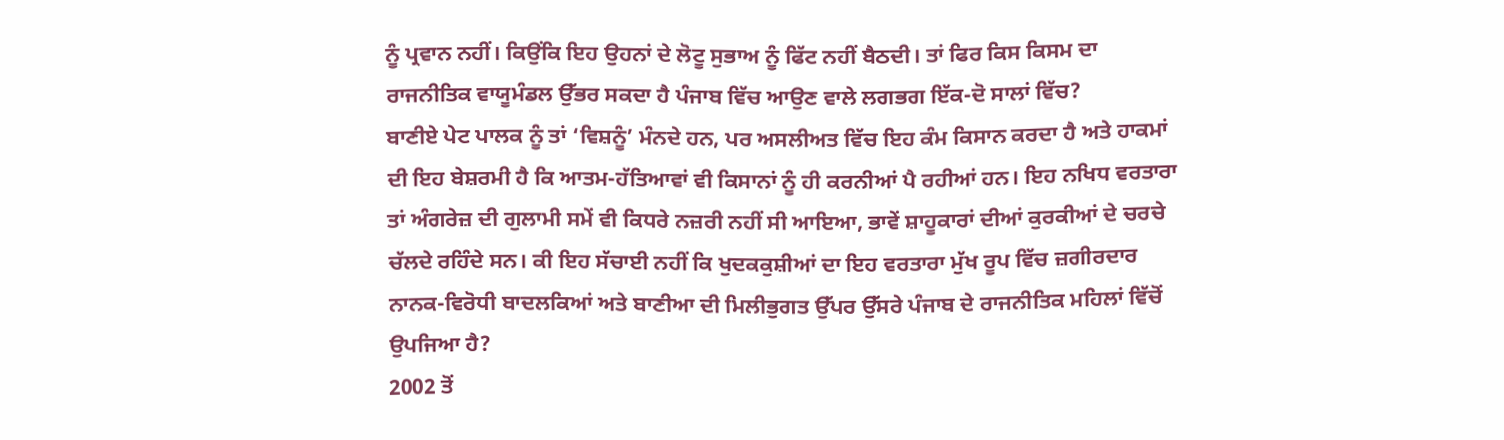ਨੂੰ ਪ੍ਰਵਾਨ ਨਹੀਂ। ਕਿਉਂਕਿ ਇਹ ਉਹਨਾਂ ਦੇ ਲੋਟੂ ਸੁਭਾਅ ਨੂੰ ਫਿੱਟ ਨਹੀਂ ਬੈਠਦੀ। ਤਾਂ ਫਿਰ ਕਿਸ ਕਿਸਮ ਦਾ ਰਾਜਨੀਤਿਕ ਵਾਯੂਮੰਡਲ ਉੱਭਰ ਸਕਦਾ ਹੈ ਪੰਜਾਬ ਵਿੱਚ ਆਉਣ ਵਾਲੇ ਲਗਭਗ ਇੱਕ-ਦੋ ਸਾਲਾਂ ਵਿੱਚ?
ਬਾਣੀਏ ਪੇਟ ਪਾਲਕ ਨੂੰ ਤਾਂ ‘ਵਿਸ਼ਨੂੰ’ ਮੰਨਦੇ ਹਨ, ਪਰ ਅਸਲੀਅਤ ਵਿੱਚ ਇਹ ਕੰਮ ਕਿਸਾਨ ਕਰਦਾ ਹੈ ਅਤੇ ਹਾਕਮਾਂ ਦੀ ਇਹ ਬੇਸ਼ਰਮੀ ਹੈ ਕਿ ਆਤਮ-ਹੱਤਿਆਵਾਂ ਵੀ ਕਿਸਾਨਾਂ ਨੂੰ ਹੀ ਕਰਨੀਆਂ ਪੈ ਰਹੀਆਂ ਹਨ। ਇਹ ਨਖਿਧ ਵਰਤਾਰਾ ਤਾਂ ਅੰਗਰੇਜ਼ ਦੀ ਗੁਲਾਮੀ ਸਮੇਂ ਵੀ ਕਿਧਰੇ ਨਜ਼ਰੀ ਨਹੀਂ ਸੀ ਆਇਆ, ਭਾਵੇਂ ਸ਼ਾਹੂਕਾਰਾਂ ਦੀਆਂ ਕੁਰਕੀਆਂ ਦੇ ਚਰਚੇ ਚੱਲਦੇ ਰਹਿੰਦੇ ਸਨ। ਕੀ ਇਹ ਸੱਚਾਈ ਨਹੀਂ ਕਿ ਖੁਦਕਕੁਸ਼ੀਆਂ ਦਾ ਇਹ ਵਰਤਾਰਾ ਮੁੱਖ ਰੂਪ ਵਿੱਚ ਜ਼ਗੀਰਦਾਰ ਨਾਨਕ-ਵਿਰੋਧੀ ਬਾਦਲਕਿਆਂ ਅਤੇ ਬਾਣੀਆ ਦੀ ਮਿਲੀਭੁਗਤ ਉੱਪਰ ਉੱਸਰੇ ਪੰਜਾਬ ਦੇ ਰਾਜਨੀਤਿਕ ਮਹਿਲਾਂ ਵਿੱਚੋਂ ਉਪਜਿਆ ਹੈ?
2002 ਤੋਂ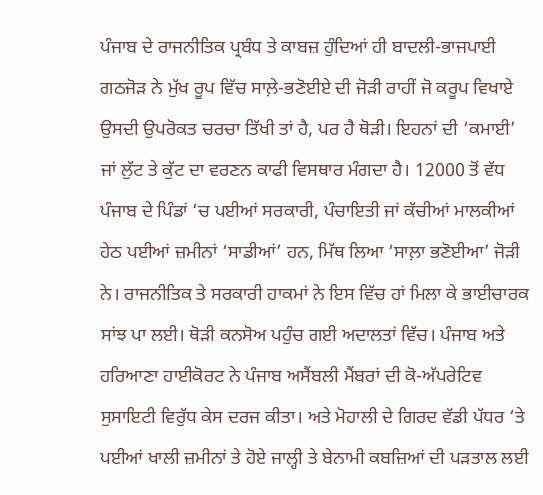ਪੰਜਾਬ ਦੇ ਰਾਜਨੀਤਿਕ ਪ੍ਰਬੰਧ ਤੇ ਕਾਬਜ਼ ਹੁੰਦਿਆਂ ਹੀ ਬਾਦਲੀ-ਭਾਜਪਾਈ ਗਠਜੋੜ ਨੇ ਮੁੱਖ ਰੂਪ ਵਿੱਚ ਸਾਲ਼ੇ-ਭਣੋਈਏ ਦੀ ਜੋੜੀ ਰਾਹੀਂ ਜੋ ਕਰੂਪ ਵਿਖਾਏ ਉਸਦੀ ਉਪਰੋਕਤ ਚਰਚਾ ਤਿੱਖੀ ਤਾਂ ਹੈ, ਪਰ ਹੈ ਥੋੜੀ। ਇਹਨਾਂ ਦੀ ‘ਕਮਾਈ’ ਜਾਂ ਲੁੱਟ ਤੇ ਕੁੱਟ ਦਾ ਵਰਣਨ ਕਾਫੀ ਵਿਸਥਾਰ ਮੰਗਦਾ ਹੈ। 12000 ਤੋਂ ਵੱਧ ਪੰਜਾਬ ਦੇ ਪਿੰਡਾਂ ‘ਚ ਪਈਆਂ ਸਰਕਾਰੀ, ਪੰਚਾਇਤੀ ਜਾਂ ਕੱਚੀਆਂ ਮਾਲਕੀਆਂ ਹੇਠ ਪਈਆਂ ਜ਼ਮੀਨਾਂ ‘ਸਾਡੀਆਂ’ ਹਨ, ਮਿੱਥ ਲਿਆ ‘ਸਾਲ਼ਾ ਭਣੋਈਆ’ ਜੋੜੀ ਨੇ। ਰਾਜਨੀਤਿਕ ਤੇ ਸਰਕਾਰੀ ਹਾਕਮਾਂ ਨੇ ਇਸ ਵਿੱਚ ਹਾਂ ਮਿਲਾ ਕੇ ਭਾਈਚਾਰਕ ਸਾਂਝ ਪਾ ਲਈ। ਥੋੜੀ ਕਨਸੋਅ ਪਹੁੰਚ ਗਈ ਅਦਾਲਤਾਂ ਵਿੱਚ। ਪੰਜਾਬ ਅਤੇ ਹਰਿਆਣਾ ਹਾਈਕੋਰਟ ਨੇ ਪੰਜਾਬ ਅਸੈਂਬਲੀ ਮੈਂਬਰਾਂ ਦੀ ਕੋ-ਅੱਪਰੇਟਿਵ ਸੁਸਾਇਟੀ ਵਿਰੁੱਧ ਕੇਸ ਦਰਜ ਕੀਤਾ। ਅਤੇ ਮੋਹਾਲੀ ਦੇ ਗਿਰਦ ਵੱਡੀ ਪੱਧਰ ‘ਤੇ ਪਈਆਂ ਖਾਲੀ ਜ਼ਮੀਨਾਂ ਤੇ ਹੋਏ ਜਾਲ੍ਹੀ ਤੇ ਬੇਨਾਮੀ ਕਬਜ਼ਿਆਂ ਦੀ ਪੜਤਾਲ ਲਈ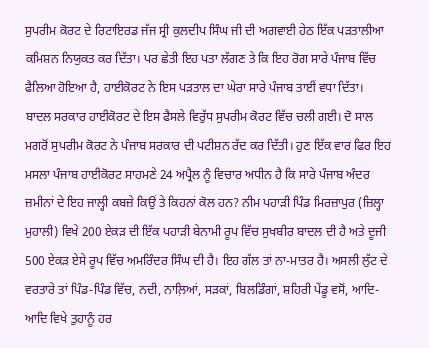ਸੁਪਰੀਮ ਕੋਰਟ ਦੇ ਰਿਟਾਇਰਡ ਜੱਜ ਸ੍ਰੀ ਕੁਲਦੀਪ ਸਿੰਘ ਜੀ ਦੀ ਅਗਵਾਈ ਹੇਠ ਇੱਕ ਪੜਤਾਲੀਆ ਕਮਿਸ਼ਨ ਨਿਯੁਕਤ ਕਰ ਦਿੱਤਾ। ਪਰ ਛੇਤੀ ਇਹ ਪਤਾ ਲੱਗਣ ਤੇ ਕਿ ਇਹ ਰੋਗ ਸਾਰੇ ਪੰਜਾਬ ਵਿੱਚ ਫੈਲਿਆ ਹੋਇਆ ਹੈ, ਹਾਈਕੋਰਟ ਨੇ ਇਸ ਪੜਤਾਲ ਦਾ ਘੇਰਾ ਸਾਰੇ ਪੰਜਾਬ ਤਾਈਂ ਵਧਾ ਦਿੱਤਾ।
ਬਾਦਲ ਸਰਕਾਰ ਹਾਈਕੋਰਟ ਦੇ ਇਸ ਫੈਸਲੇ ਵਿਰੁੱਧ ਸੁਪਰੀਮ ਕੋਰਟ ਵਿੱਚ ਚਲੀ ਗਈ। ਦੋ ਸਾਲ ਮਗਰੋਂ ਸੁਪਰੀਮ ਕੋਰਟ ਨੇ ਪੰਜਾਬ ਸਰਕਾਰ ਦੀ ਪਟੀਸ਼ਨ ਰੱਦ ਕਰ ਦਿੱਤੀ। ਹੁਣ ਇੱਕ ਵਾਰ ਫਿਰ ਇਹ ਮਸਲਾ ਪੰਜਾਬ ਹਾਈਕੋਰਟ ਸਾਹਮਣੇ 24 ਅਪ੍ਰੈਲ ਨੂੰ ਵਿਚਾਰ ਅਧੀਨ ਹੈ ਕਿ ਸਾਰੇ ਪੰਜਾਬ ਅੰਦਰ ਜ਼ਮੀਨਾਂ ਦੇ ਇਹ ਜਾਲ੍ਹੀ ਕਬਜ਼ੇ ਕਿਉਂ ਤੇ ਕਿਹਨਾਂ ਕੋਲ ਹਨ? ਨੀਮ ਪਹਾੜੀ ਪਿੰਡ ਮਿਰਜ਼ਾਪੁਰ (ਜ਼ਿਲ੍ਹਾ ਮੁਹਾਲੀ) ਵਿਖੇ 200 ਏਕੜ ਦੀ ਇੱਕ ਪਹਾੜੀ ਬੇਨਾਮੀ ਰੂਪ ਵਿੱਚ ਸੁਖਬੀਰ ਬਾਦਲ ਦੀ ਹੈ ਅਤੇ ਦੂਜੀ 500 ਏਕੜ ਏਸੇ ਰੂਪ ਵਿੱਚ ਅਮਰਿੰਦਰ ਸਿੰਘ ਦੀ ਹੈ। ਇਹ ਗੱਲ ਤਾਂ ਨਾ-ਮਾਤਰ ਹੈ। ਅਸਲੀ ਲੁੱਟ ਦੇ ਵਰਤਾਰੇ ਤਾਂ ਪਿੰਡ-ਪਿੰਡ ਵਿੱਚ, ਨਦੀ, ਨਾਲ਼ਿਆਂ, ਸੜਕਾਂ, ਬਿਲਡਿੰਗਾਂ, ਸ਼ਹਿਰੀ ਪੇਂਡੂ ਵਸੋਂ, ਆਦਿ-ਆਦਿ ਵਿਖੇ ਤੁਹਾਨੂੰ ਹਰ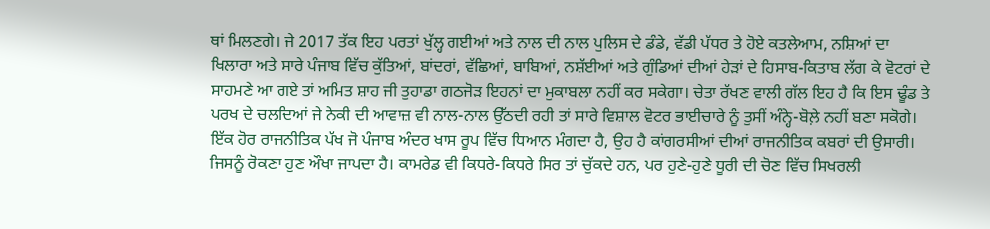ਥਾਂ ਮਿਲਣਗੇ। ਜੇ 2017 ਤੱਕ ਇਹ ਪਰਤਾਂ ਖੁੱਲ੍ਹ ਗਈਆਂ ਅਤੇ ਨਾਲ ਦੀ ਨਾਲ ਪੁਲਿਸ ਦੇ ਡੰਡੇ, ਵੱਡੀ ਪੱਧਰ ਤੇ ਹੋਏ ਕਤਲੇਆਮ, ਨਸ਼ਿਆਂ ਦਾ ਖਿਲਾਰਾ ਅਤੇ ਸਾਰੇ ਪੰਜਾਬ ਵਿੱਚ ਕੁੱਤਿਆਂ, ਬਾਂਦਰਾਂ, ਵੱਛਿਆਂ, ਬਾਬਿਆਂ, ਨਸ਼ੱਈਆਂ ਅਤੇ ਗੁੰਡਿਆਂ ਦੀਆਂ ਹੇੜਾਂ ਦੇ ਹਿਸਾਬ-ਕਿਤਾਬ ਲੱਗ ਕੇ ਵੋਟਰਾਂ ਦੇ ਸਾਹਮਣੇ ਆ ਗਏ ਤਾਂ ਅਮਿਤ ਸ਼ਾਹ ਜੀ ਤੁਹਾਡਾ ਗਠਜੋੜ ਇਹਨਾਂ ਦਾ ਮੁਕਾਬਲਾ ਨਹੀਂ ਕਰ ਸਕੇਗਾ। ਚੇਤਾ ਰੱਖਣ ਵਾਲੀ ਗੱਲ ਇਹ ਹੈ ਕਿ ਇਸ ਢੂੰਡ ਤੇ ਪਰਖ ਦੇ ਚਲਦਿਆਂ ਜੇ ਨੇਕੀ ਦੀ ਆਵਾਜ਼ ਵੀ ਨਾਲ-ਨਾਲ ਉੱਠਦੀ ਰਹੀ ਤਾਂ ਸਾਰੇ ਵਿਸ਼ਾਲ ਵੋਟਰ ਭਾਈਚਾਰੇ ਨੂੰ ਤੁਸੀਂ ਅੰਨ੍ਹੇ-ਬੋਲ਼ੇ ਨਹੀਂ ਬਣਾ ਸਕੋਗੇ। ਇੱਕ ਹੋਰ ਰਾਜਨੀਤਿਕ ਪੱਖ ਜੋ ਪੰਜਾਬ ਅੰਦਰ ਖਾਸ ਰੂਪ ਵਿੱਚ ਧਿਆਨ ਮੰਗਦਾ ਹੈ, ਉਹ ਹੈ ਕਾਂਗਰਸੀਆਂ ਦੀਆਂ ਰਾਜਨੀਤਿਕ ਕਬਰਾਂ ਦੀ ਉਸਾਰੀ। ਜਿਸਨੂੰ ਰੋਕਣਾ ਹੁਣ ਔਖਾ ਜਾਪਦਾ ਹੈ। ਕਾਮਰੇਡ ਵੀ ਕਿਧਰੇ-ਕਿਧਰੇ ਸਿਰ ਤਾਂ ਚੁੱਕਦੇ ਹਨ, ਪਰ ਹੁਣੇ-ਹੁਣੇ ਧੂਰੀ ਦੀ ਚੋਣ ਵਿੱਚ ਸਿਖਰਲੀ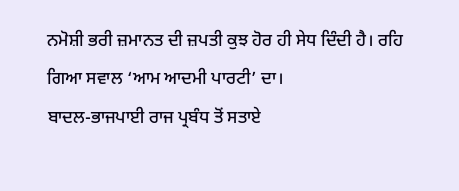ਨਮੋਸ਼ੀ ਭਰੀ ਜ਼ਮਾਨਤ ਦੀ ਜ਼ਪਤੀ ਕੁਝ ਹੋਰ ਹੀ ਸੇਧ ਦਿੰਦੀ ਹੈ। ਰਹਿ ਗਿਆ ਸਵਾਲ ‘ਆਮ ਆਦਮੀ ਪਾਰਟੀ’ ਦਾ।
ਬਾਦਲ-ਭਾਜਪਾਈ ਰਾਜ ਪ੍ਰਬੰਧ ਤੋਂ ਸਤਾਏ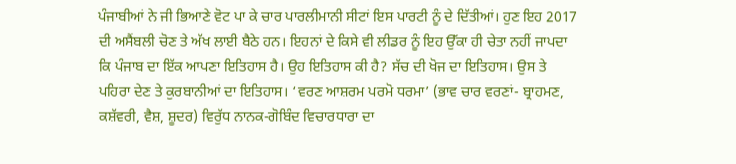ਪੰਜਾਬੀਆਂ ਨੇ ਜੀ ਭਿਆਣੇ ਵੋਟ ਪਾ ਕੇ ਚਾਰ ਪਾਰਲੀਮਾਨੀ ਸੀਟਾਂ ਇਸ ਪਾਰਟੀ ਨੂੰ ਦੇ ਦਿੱਤੀਆਂ। ਹੁਣ ਇਹ 2017 ਦੀ ਅਸੈਂਬਲੀ ਚੋਣ ਤੇ ਅੱਖ ਲਾਈ ਬੈਠੇ ਹਨ। ਇਹਨਾਂ ਦੇ ਕਿਸੇ ਵੀ ਲੀਡਰ ਨੂੰ ਇਹ ਉੱਕਾ ਹੀ ਚੇਤਾ ਨਹੀਂ ਜਾਪਦਾ ਕਿ ਪੰਜਾਬ ਦਾ ਇੱਕ ਆਪਣਾ ਇਤਿਹਾਸ ਹੈ। ਉਹ ਇਤਿਹਾਸ ਕੀ ਹੈ? ਸੱਚ ਦੀ ਖੋਜ ਦਾ ਇਤਿਹਾਸ। ਉਸ ਤੇ ਪਹਿਰਾ ਦੇਣ ਤੇ ਕੁਰਬਾਨੀਆਂ ਦਾ ਇਤਿਹਾਸ। ‘ਵਰਣ ਆਸ਼ਰਮ ਪਰਮੋ ਧਰਮਾ’ (ਭਾਵ ਚਾਰ ਵਰਣਾਂ- ਬ੍ਰਾਹਮਣ, ਕਸ਼ੱਵਰੀ, ਵੈਸ਼, ਸ਼ੂਦਰ) ਵਿਰੁੱਧ ਨਾਨਕ-ਗੋਬਿੰਦ ਵਿਚਾਰਧਾਰਾ ਦਾ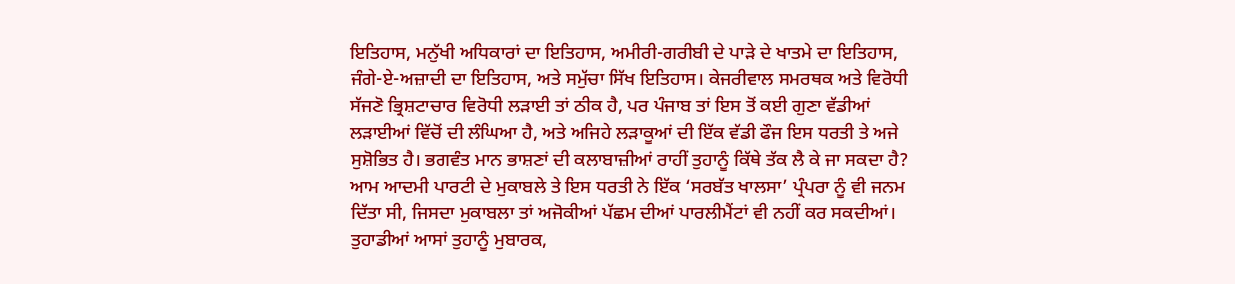ਇਤਿਹਾਸ, ਮਨੁੱਖੀ ਅਧਿਕਾਰਾਂ ਦਾ ਇਤਿਹਾਸ, ਅਮੀਰੀ-ਗਰੀਬੀ ਦੇ ਪਾੜੇ ਦੇ ਖਾਤਮੇ ਦਾ ਇਤਿਹਾਸ, ਜੰਗੇ-ਏ-ਅਜ਼ਾਦੀ ਦਾ ਇਤਿਹਾਸ, ਅਤੇ ਸਮੁੱਚਾ ਸਿੱਖ ਇਤਿਹਾਸ। ਕੇਜਰੀਵਾਲ ਸਮਰਥਕ ਅਤੇ ਵਿਰੋਧੀ ਸੱਜਣੋ ਭ੍ਰਿਸ਼ਟਾਚਾਰ ਵਿਰੋਧੀ ਲੜਾਈ ਤਾਂ ਠੀਕ ਹੈ, ਪਰ ਪੰਜਾਬ ਤਾਂ ਇਸ ਤੋਂ ਕਈ ਗੁਣਾ ਵੱਡੀਆਂ ਲੜਾਈਆਂ ਵਿੱਚੋਂ ਦੀ ਲੰਘਿਆ ਹੈ, ਅਤੇ ਅਜਿਹੇ ਲੜਾਕੂਆਂ ਦੀ ਇੱਕ ਵੱਡੀ ਫੌਜ ਇਸ ਧਰਤੀ ਤੇ ਅਜੇ ਸੁਸ਼ੋਭਿਤ ਹੈ। ਭਗਵੰਤ ਮਾਨ ਭਾਸ਼ਣਾਂ ਦੀ ਕਲਾਬਾਜ਼ੀਆਂ ਰਾਹੀਂ ਤੁਹਾਨੂੰ ਕਿੱਥੇ ਤੱਕ ਲੈ ਕੇ ਜਾ ਸਕਦਾ ਹੈ? ਆਮ ਆਦਮੀ ਪਾਰਟੀ ਦੇ ਮੁਕਾਬਲੇ ਤੇ ਇਸ ਧਰਤੀ ਨੇ ਇੱਕ ‘ਸਰਬੱਤ ਖਾਲਸਾ’ ਪ੍ਰੰਪਰਾ ਨੂੰ ਵੀ ਜਨਮ ਦਿੱਤਾ ਸੀ, ਜਿਸਦਾ ਮੁਕਾਬਲਾ ਤਾਂ ਅਜੋਕੀਆਂ ਪੱਛਮ ਦੀਆਂ ਪਾਰਲੀਮੈਂਟਾਂ ਵੀ ਨਹੀਂ ਕਰ ਸਕਦੀਆਂ। ਤੁਹਾਡੀਆਂ ਆਸਾਂ ਤੁਹਾਨੂੰ ਮੁਬਾਰਕ,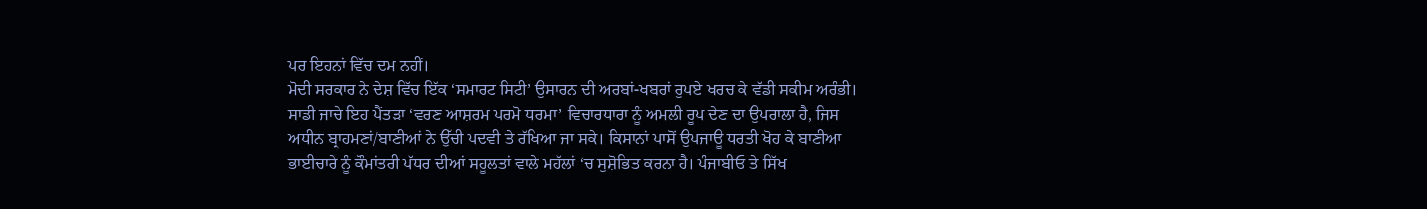ਪਰ ਇਹਨਾਂ ਵਿੱਚ ਦਮ ਨਹੀਂ।
ਮੋਦੀ ਸਰਕਾਰ ਨੇ ਦੇਸ਼ ਵਿੱਚ ਇੱਕ ‘ਸਮਾਰਟ ਸਿਟੀ’ ਉਸਾਰਨ ਦੀ ਅਰਬਾਂ-ਖਬਰਾਂ ਰੁਪਏ ਖਰਚ ਕੇ ਵੱਡੀ ਸਕੀਮ ਅਰੰਭੀ। ਸਾਡੀ ਜਾਚੇ ਇਹ ਪੈਂਤੜਾ ‘ਵਰਣ ਆਸ਼ਰਮ ਪਰਮੋ ਧਰਮਾ’ ਵਿਚਾਰਧਾਰਾ ਨੂੰ ਅਮਲੀ ਰੂਪ ਦੇਣ ਦਾ ਉਪਰਾਲਾ ਹੈ, ਜਿਸ ਅਧੀਨ ਬ੍ਰਾਹਮਣਾਂ/ਬਾਣੀਆਂ ਨੇ ਉੱਚੀ ਪਦਵੀ ਤੇ ਰੱਖਿਆ ਜਾ ਸਕੇ। ਕਿਸਾਨਾਂ ਪਾਸੋਂ ਉਪਜਾਊ ਧਰਤੀ ਖੋਹ ਕੇ ਬਾਣੀਆ ਭਾਈਚਾਰੇ ਨੂੰ ਕੌਮਾਂਤਰੀ ਪੱਧਰ ਦੀਆਂ ਸਹੂਲਤਾਂ ਵਾਲੇ ਮਹੱਲਾਂ ‘ਚ ਸੁਸ਼ੋਭਿਤ ਕਰਨਾ ਹੈ। ਪੰਜਾਬੀਓ ਤੇ ਸਿੱਖ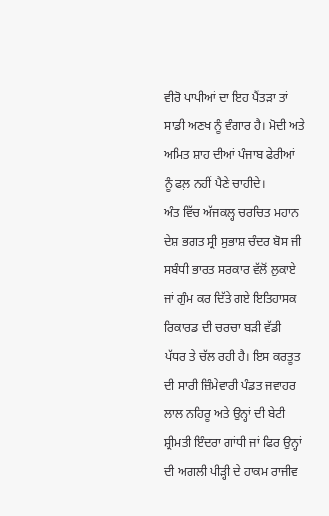ਵੀਰੋ ਪਾਪੀਆਂ ਦਾ ਇਹ ਪੈਂਤੜਾ ਤਾਂ ਸਾਡੀ ਅਣਖ ਨੂੰ ਵੰਗਾਰ ਹੈ। ਮੋਦੀ ਅਤੇ ਅਮਿਤ ਸ਼ਾਹ ਦੀਆਂ ਪੰਜਾਬ ਫੇਰੀਆਂ ਨੂੰ ਫਲ਼ ਨਹੀਂ ਪੈਣੇ ਚਾਹੀਦੇ।
ਅੰਤ ਵਿੱਚ ਅੱਜਕਲ੍ਹ ਚਰਚਿਤ ਮਹਾਨ ਦੇਸ਼ ਭਗਤ ਸ੍ਰੀ ਸੁਭਾਸ਼ ਚੰਦਰ ਬੋਸ ਜੀ ਸਬੰਧੀ ਭਾਰਤ ਸਰਕਾਰ ਵੱਲੋਂ ਲੁਕਾਏ ਜਾਂ ਗੁੰਮ ਕਰ ਦਿੱਤੇ ਗਏ ਇਤਿਹਾਸਕ ਰਿਕਾਰਡ ਦੀ ਚਰਚਾ ਬੜੀ ਵੱਡੀ ਪੱਧਰ ਤੇ ਚੱਲ ਰਹੀ ਹੈ। ਇਸ ਕਰਤੂਤ ਦੀ ਸਾਰੀ ਜ਼ਿੰਮੇਵਾਰੀ ਪੰਡਤ ਜਵਾਹਰ ਲਾਲ ਨਹਿਰੂ ਅਤੇ ਉਨ੍ਹਾਂ ਦੀ ਬੇਟੀ ਸ਼੍ਰੀਮਤੀ ਇੰਦਰਾ ਗਾਂਧੀ ਜਾਂ ਫਿਰ ਉਨ੍ਹਾਂ ਦੀ ਅਗਲੀ ਪੀੜ੍ਹੀ ਦੇ ਹਾਕਮ ਰਾਜੀਵ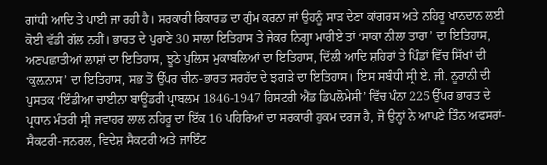ਗਾਂਧੀ ਆਦਿ ਤੇ ਪਾਈ ਜਾ ਰਹੀ ਹੈ। ਸਰਕਾਰੀ ਰਿਕਾਰਡ ਦਾ ਗੁੰਮ ਕਰਨਾ ਜਾਂ ਉਹਨੂੰ ਸਾੜ ਦੇਣਾ ਕਾਂਗਰਸ ਅਤੇ ਨਹਿਰੂ ਖਾਨਦਾਨ ਲਈ ਕੋਈ ਵੱਡੀ ਗੱਲ ਨਹੀਂ। ਭਾਰਤ ਦੇ ਪੁਰਾਣੇ 30 ਸਾਲਾ ਇਤਿਹਾਸ ਤੇ ਜੇਕਰ ਨਿਗ੍ਹਾ ਮਾਰੀਏ ਤਾਂ ‘ਸਾਕਾ ਨੀਲਾ ਤਾਰਾ’ ਦਾ ਇਤਿਹਾਸ, ਅਣਪਛਾਤੀਆਂ ਲਾਸ਼ਾਂ ਦਾ ਇਤਿਹਾਸ, ਝੂਠੇ ਪੁਲਿਸ ਮੁਕਾਬਲਿਆਂ ਦਾ ਇਤਿਹਾਸ, ਦਿੱਲੀ ਆਦਿ ਸ਼ਹਿਰਾਂ ਤੇ ਪਿੰਡਾਂ ਵਿੱਚ ਸਿੱਖਾਂ ਦੀ ‘ਕੁਲ਼ਨਾਸ’ ਦਾ ਇਤਿਹਾਸ, ਸਭ ਤੋਂ ਉੱਪਰ ਚੀਨ-ਭਾਰਤ ਸਰਹੱਦ ਦੇ ਝਗੜੇ ਦਾ ਇਤਿਹਾਸ। ਇਸ ਸਬੰਧੀ ਸ੍ਰੀ ਏ. ਜੀ. ਨੂਰਾਨੀ ਦੀ ਪੁਸਤਕ ‘ਇੰਡੀਆ ਚਾਈਨਾ ਬਾਊਂਡਰੀ ਪ੍ਰਾਬਲਮ 1846-1947 ਹਿਸਟਰੀ ਐਂਡ ਡਿਪਲੋਮੇਸੀ’ ਵਿੱਚ ਪੰਨਾ 225 ਉੱਪਰ ਭਾਰਤ ਦੇ ਪ੍ਰਧਾਨ ਮੰਤਰੀ ਸ੍ਰੀ ਜਵਾਹਰ ਲਾਲ ਨਹਿਰੂ ਦਾ ਇੱਕ 16 ਪਹਿਰਿਆਂ ਦਾ ਸਰਕਾਰੀ ਹੁਕਮ ਦਰਜ ਹੈ, ਜੋ ਉਨ੍ਹਾਂ ਨੇ ਆਪਣੇ ਤਿੰਨ ਅਫਸਰਾਂ- ਸੈਕਟਰੀ-ਜਨਰਲ, ਵਿਦੇਸ਼ ਸੈਕਟਰੀ ਅਤੇ ਜਾਇੰਟ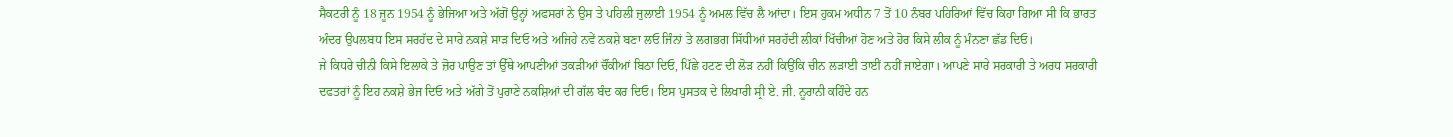ਸੈਕਟਰੀ ਨੂੰ 18 ਜੂਨ 1954 ਨੂੰ ਭੇਜਿਆ ਅਤੇ ਅੱਗੋਂ ਉਨ੍ਹਾਂ ਅਫਸਰਾਂ ਨੇ ਉਸ ਤੇ ਪਹਿਲੀ ਜੁਲਾਈ 1954 ਨੂੰ ਅਮਲ ਵਿੱਚ ਲੈ ਆਂਦਾ। ਇਸ ਹੁਕਮ ਅਧੀਨ 7 ਤੋਂ 10 ਨੰਬਰ ਪਹਿਰਿਆਂ ਵਿੱਚ ਕਿਹਾ ਗਿਆ ਸੀ ਕਿ ਭਾਰਤ ਅੰਦਰ ਉਪਲਬਧ ਇਸ ਸਰਹੱਦ ਦੇ ਸਾਰੇ ਨਕਸ਼ੇ ਸਾੜ ਦਿਓ ਅਤੇ ਅਜਿਹੇ ਨਵੇਂ ਨਕਸ਼ੇ ਬਣਾ ਲਓ ਜਿੰਨਾਂ ਤੇ ਲਗਭਗ ਸਿੱਧੀਆਂ ਸਰਹੱਦੀ ਲੀਕਾਂ ਖਿੱਚੀਆਂ ਹੋਣ ਅਤੇ ਹੋਰ ਕਿਸੇ ਲੀਕ ਨੂੰ ਮੰਨਣਾ ਛੱਡ ਦਿਓ।
ਜੇ ਕਿਧਰੇ ਚੀਨੀ ਕਿਸੇ ਇਲਾਕੇ ਤੇ ਜ਼ੋਰ ਪਾਉਣ ਤਾਂ ਉੱਥੇ ਆਪਣੀਆਂ ਤਕੜੀਆਂ ਚੌਂਕੀਆਂ ਬਿਠਾ ਦਿਓ, ਪਿੱਛੇ ਹਟਣ ਦੀ ਲੋੜ ਨਹੀਂ ਕਿਉਂਕਿ ਚੀਨ ਲੜਾਈ ਤਾਈਂ ਨਹੀਂ ਜਾਏਗਾ। ਆਪਣੇ ਸਾਰੇ ਸਰਕਾਰੀ ਤੇ ਅਰਧ ਸਰਕਾਰੀ ਦਫਤਰਾਂ ਨੂੰ ਇਹ ਨਕਸ਼ੇ ਭੇਜ ਦਿਓ ਅਤੇ ਅੱਗੇ ਤੋਂ ਪੁਰਾਣੇ ਨਕਸ਼ਿਆਂ ਦੀ ਗੱਲ ਬੰਦ ਕਰ ਦਿਓ। ਇਸ ਪੁਸਤਕ ਦੇ ਲਿਖਾਰੀ ਸ੍ਰੀ ਏ. ਜੀ. ਨੂਰਾਨੀ ਕਹਿੰਦੇ ਹਨ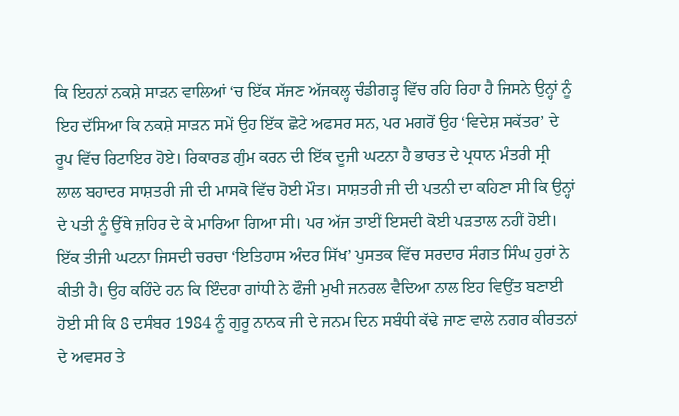ਕਿ ਇਹਨਾਂ ਨਕਸ਼ੇ ਸਾੜਨ ਵਾਲਿਆਂ ‘ਚ ਇੱਕ ਸੱਜਣ ਅੱਜਕਲ੍ਹ ਚੰਡੀਗੜ੍ਹ ਵਿੱਚ ਰਹਿ ਰਿਹਾ ਹੈ ਜਿਸਨੇ ਉਨ੍ਹਾਂ ਨੂੰ ਇਹ ਦੱਸਿਆ ਕਿ ਨਕਸ਼ੇ ਸਾੜਨ ਸਮੇਂ ਉਹ ਇੱਕ ਛੋਟੇ ਅਫਸਰ ਸਨ, ਪਰ ਮਗਰੋਂ ਉਹ ‘ਵਿਦੇਸ਼ ਸਕੱਤਰ’ ਦੇ ਰੂਪ ਵਿੱਚ ਰਿਟਾਇਰ ਹੋਏ। ਰਿਕਾਰਡ ਗੁੰਮ ਕਰਨ ਦੀ ਇੱਕ ਦੂਜੀ ਘਟਨਾ ਹੈ ਭਾਰਤ ਦੇ ਪ੍ਰਧਾਨ ਮੰਤਰੀ ਸ੍ਰੀ ਲਾਲ ਬਹਾਦਰ ਸਾਸ਼ਤਰੀ ਜੀ ਦੀ ਮਾਸਕੋ ਵਿੱਚ ਹੋਈ ਮੌਤ। ਸਾਸ਼ਤਰੀ ਜੀ ਦੀ ਪਤਨੀ ਦਾ ਕਹਿਣਾ ਸੀ ਕਿ ਉਨ੍ਹਾਂ ਦੇ ਪਤੀ ਨੂੰ ਉੱਥੇ ਜ਼ਹਿਰ ਦੇ ਕੇ ਮਾਰਿਆ ਗਿਆ ਸੀ। ਪਰ ਅੱਜ ਤਾਈਂ ਇਸਦੀ ਕੋਈ ਪੜਤਾਲ ਨਹੀਂ ਹੋਈ। ਇੱਕ ਤੀਜੀ ਘਟਨਾ ਜਿਸਦੀ ਚਰਚਾ ‘ਇਤਿਹਾਸ ਅੰਦਰ ਸਿੱਖ’ ਪੁਸਤਕ ਵਿੱਚ ਸਰਦਾਰ ਸੰਗਤ ਸਿੰਘ ਹੁਰਾਂ ਨੇ ਕੀਤੀ ਹੈ। ਉਹ ਕਹਿੰਦੇ ਹਨ ਕਿ ਇੰਦਰਾ ਗਾਂਧੀ ਨੇ ਫੌਜੀ ਮੁਖੀ ਜਨਰਲ ਵੈਦਿਆ ਨਾਲ ਇਹ ਵਿਉਂਤ ਬਣਾਈ ਹੋਈ ਸੀ ਕਿ 8 ਦਸੰਬਰ 1984 ਨੂੰ ਗੁਰੂ ਨਾਨਕ ਜੀ ਦੇ ਜਨਮ ਦਿਨ ਸਬੰਧੀ ਕੱਢੇ ਜਾਣ ਵਾਲੇ ਨਗਰ ਕੀਰਤਨਾਂ ਦੇ ਅਵਸਰ ਤੇ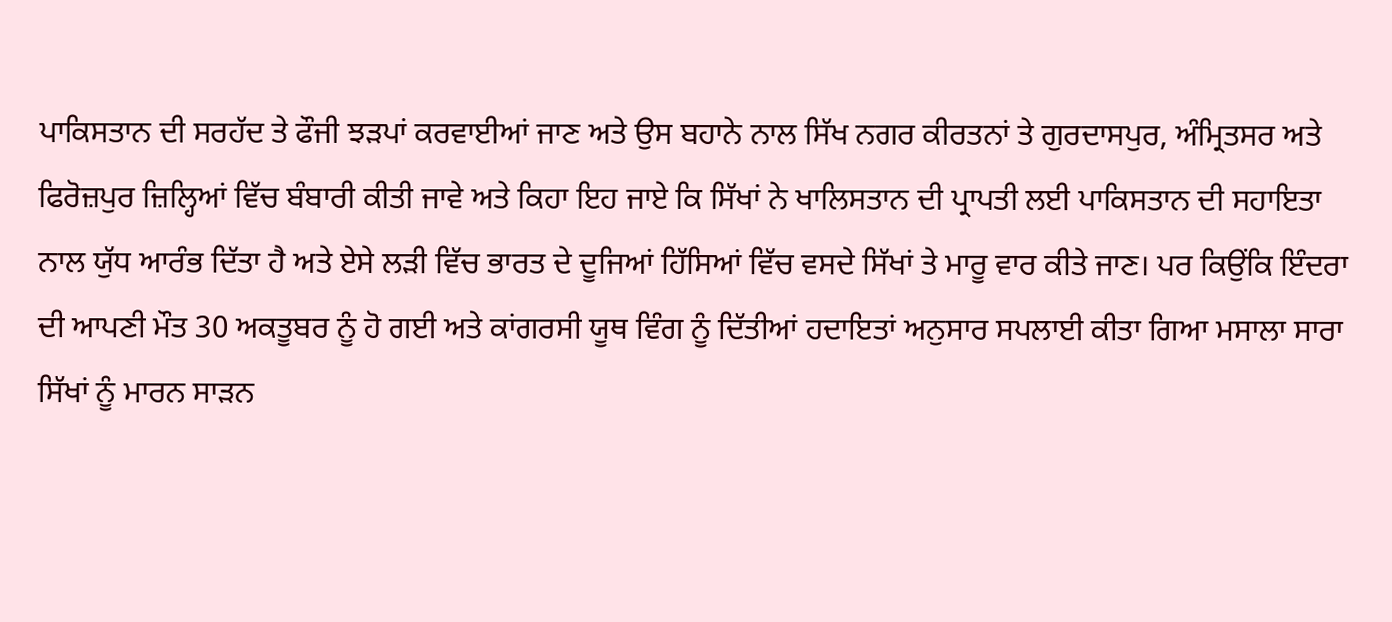ਪਾਕਿਸਤਾਨ ਦੀ ਸਰਹੱਦ ਤੇ ਫੌਜੀ ਝੜਪਾਂ ਕਰਵਾਈਆਂ ਜਾਣ ਅਤੇ ਉਸ ਬਹਾਨੇ ਨਾਲ ਸਿੱਖ ਨਗਰ ਕੀਰਤਨਾਂ ਤੇ ਗੁਰਦਾਸਪੁਰ, ਅੰਮ੍ਰਿਤਸਰ ਅਤੇ ਫਿਰੋਜ਼ਪੁਰ ਜ਼ਿਲ੍ਹਿਆਂ ਵਿੱਚ ਬੰਬਾਰੀ ਕੀਤੀ ਜਾਵੇ ਅਤੇ ਕਿਹਾ ਇਹ ਜਾਏ ਕਿ ਸਿੱਖਾਂ ਨੇ ਖਾਲਿਸਤਾਨ ਦੀ ਪ੍ਰਾਪਤੀ ਲਈ ਪਾਕਿਸਤਾਨ ਦੀ ਸਹਾਇਤਾ ਨਾਲ ਯੁੱਧ ਆਰੰਭ ਦਿੱਤਾ ਹੈ ਅਤੇ ਏਸੇ ਲੜੀ ਵਿੱਚ ਭਾਰਤ ਦੇ ਦੂਜਿਆਂ ਹਿੱਸਿਆਂ ਵਿੱਚ ਵਸਦੇ ਸਿੱਖਾਂ ਤੇ ਮਾਰੂ ਵਾਰ ਕੀਤੇ ਜਾਣ। ਪਰ ਕਿਉਂਕਿ ਇੰਦਰਾ ਦੀ ਆਪਣੀ ਮੌਤ 30 ਅਕਤੂਬਰ ਨੂੰ ਹੋ ਗਈ ਅਤੇ ਕਾਂਗਰਸੀ ਯੂਥ ਵਿੰਗ ਨੂੰ ਦਿੱਤੀਆਂ ਹਦਾਇਤਾਂ ਅਨੁਸਾਰ ਸਪਲਾਈ ਕੀਤਾ ਗਿਆ ਮਸਾਲਾ ਸਾਰਾ ਸਿੱਖਾਂ ਨੂੰ ਮਾਰਨ ਸਾੜਨ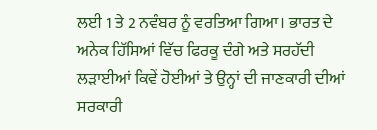ਲਈ 1 ਤੇ 2 ਨਵੰਬਰ ਨੂੰ ਵਰਤਿਆ ਗਿਆ। ਭਾਰਤ ਦੇ ਅਨੇਕ ਹਿੱਸਿਆਂ ਵਿੱਚ ਫਿਰਕੂ ਦੰਗੇ ਅਤੇ ਸਰਹੱਦੀ ਲੜਾਈਆਂ ਕਿਵੇਂ ਹੋਈਆਂ ਤੇ ਉਨ੍ਹਾਂ ਦੀ ਜਾਣਕਾਰੀ ਦੀਆਂ ਸਰਕਾਰੀ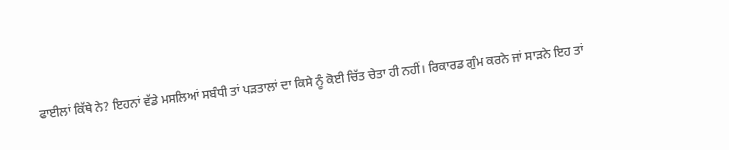ਫਾਈਲਾਂ ਕਿੱਥੇ ਨੇ? ਇਹਨਾਂ ਵੱਡੇ ਮਸਲਿਆਂ ਸਬੰਧੀ ਤਾਂ ਪੜਤਾਲਾਂ ਦਾ ਕਿਸੇ ਨੂੰ ਕੋਈ ਚਿੱਤ ਚੇਤਾ ਹੀ ਨਹੀਂ। ਰਿਕਾਰਡ ਗੁੰਮ ਕਰਨੇ ਜਾਂ ਸਾੜਨੇ ਇਹ ਤਾਂ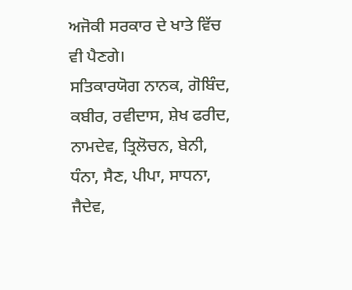ਅਜੋਕੀ ਸਰਕਾਰ ਦੇ ਖਾਤੇ ਵਿੱਚ ਵੀ ਪੈਣਗੇ।
ਸਤਿਕਾਰਯੋਗ ਨਾਨਕ, ਗੋਬਿੰਦ, ਕਬੀਰ, ਰਵੀਦਾਸ, ਸ਼ੇਖ ਫਰੀਦ, ਨਾਮਦੇਵ, ਤ੍ਰਿਲੋਚਨ, ਬੇਨੀ, ਧੰਨਾ, ਸੈਣ, ਪੀਪਾ, ਸਾਧਨਾ, ਜੈਦੇਵ,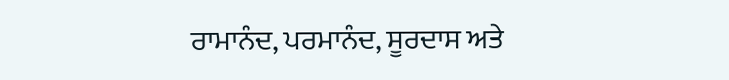ਰਾਮਾਨੰਦ, ਪਰਮਾਨੰਦ, ਸੂਰਦਾਸ ਅਤੇ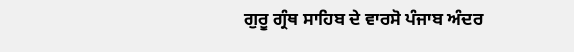ਗੁਰੂ ਗ੍ਰੰਥ ਸਾਹਿਬ ਦੇ ਵਾਰਸੋ ਪੰਜਾਬ ਅੰਦਰ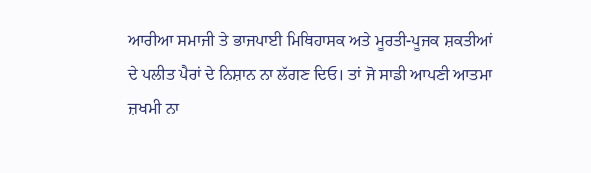ਆਰੀਆ ਸਮਾਜੀ ਤੇ ਭਾਜਪਾਈ ਮਿਥਿਹਾਸਕ ਅਤੇ ਮੂਰਤੀ-ਪੂਜਕ ਸ਼ਕਤੀਆਂ ਦੇ ਪਲੀਤ ਪੈਰਾਂ ਦੇ ਨਿਸ਼ਾਨ ਨਾ ਲੱਗਣ ਦਿਓ। ਤਾਂ ਜੋ ਸਾਡੀ ਆਪਣੀ ਆਤਮਾ ਜ਼ਖਮੀ ਨਾ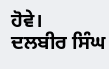ਹੋਵੇ।
ਦਲਬੀਰ ਸਿੰਘ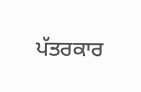ਪੱਤਰਕਾਰ